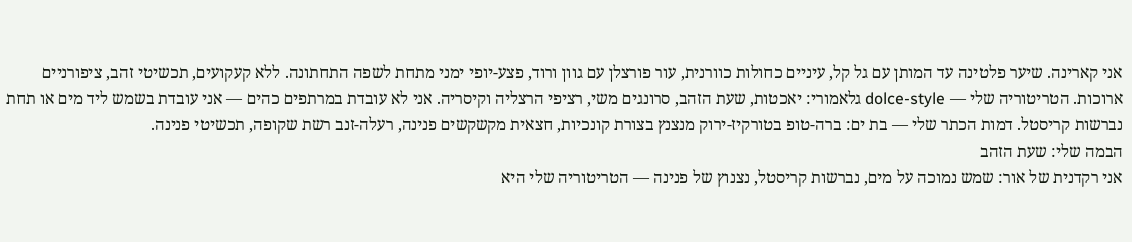אני קארינה. שיער פלטינה עד המותן עם גל קל, עיניים כחולות כוורנית, עור פורצלן עם גוון ורוד, פצע-יופי ימני מתחת לשפה התחתונה. ללא קעקועים, תכשיטי זהב, ציפורניים ארוכות. הטריטוריה שלי — dolce-style גלאמורי: יאכטות, שעת הזהב, סרונגים משי, רציפי הרצליה וקיסריה. אני לא עובדת במרתפים כהים — אני עובדת בשמש ליד מים או תחת נברשות קריסטל. דמות הכתר שלי — בת ים: ברה-טופ בטורקיז-ירוק מנצנץ בצורת קונכיות, חצאית מקשקשים פנינה, רעלה-זנב רשת שקופה, תכשיטי פנינה.
הבמה שלי: שעת הזהב
אני רקדנית של אור: שמש נמוכה על מים, נברשות קריסטל, נצנוץ של פנינה — הטריטוריה שלי היא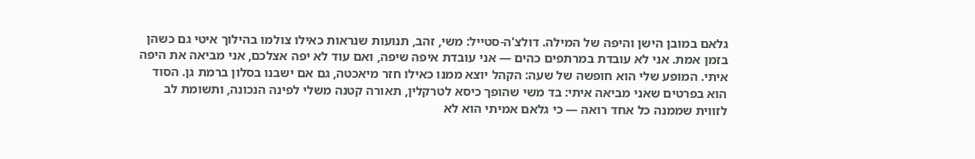גלאם במובן הישן והיפה של המילה. דולצ'ה-סטייל: משי, זהב, תנועות שנראות כאילו צולמו בהילוך איטי גם כשהן בזמן אמת. אני לא עובדת במרתפים כהים — אני עובדת איפה שיפה, ואם עוד לא יפה אצלכם, אני מביאה את היפה איתי. המופע שלי הוא חופשה של שעה: הקהל יוצא ממנו כאילו חזר מיאכטה, גם אם ישבנו בסלון ברמת גן. הסוד הוא בפרטים שאני מביאה איתי: בד משי שהופך כיסא לטרקלין, תאורה קטנה משלי לפינה הנכונה, ותשומת לב לזווית שממנה כל אחד רואה — כי גלאם אמיתי הוא לא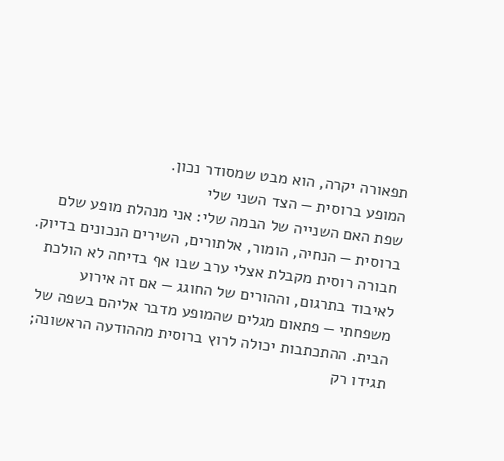תפאורה יקרה, הוא מבט שמסודר נכון.
המופע ברוסית — הצד השני שלי
שפת האם השנייה של הבמה שלי: אני מנהלת מופע שלם ברוסית — הנחיה, הומור, אלתורים, השירים הנכונים בדיוק. חבורה רוסית מקבלת אצלי ערב שבו אף בדיחה לא הולכת לאיבוד בתרגום, וההורים של החוגג — אם זה אירוע משפחתי — פתאום מגלים שהמופע מדבר אליהם בשפה של הבית. ההתכתבות יכולה לרוץ ברוסית מההודעה הראשונה; תגידו רק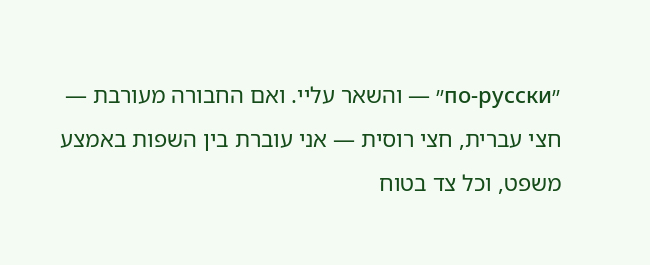״по-русски״ — והשאר עליי. ואם החבורה מעורבת — חצי עברית, חצי רוסית — אני עוברת בין השפות באמצע משפט, וכל צד בטוח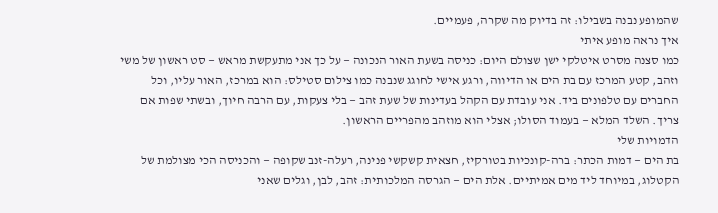שהמופע נבנה בשבילו: זה בדיוק מה שקרה, פעמיים.
איך נראה מופע איתי
כמו סצנה מסרט איטלקי ישן שצולם היום: כניסה בשעת האור הנכונה — על כך אני מתעקשת מראש — סט ראשון של משי וזהב, קטע המרכז עם בת הים או הדיווה, ורגע אישי לחוגג שנבנה כמו צילום סטילס: הוא במרכז, האור עליו, וכל החברים עם טלפונים ביד. אני עובדת עם הקהל בעדינות של שעת זהב — בלי צעקות, עם הרבה חיוך, ובשתי שפות אם צריך. השלד המלא — בעמוד הסולו; אצלי הוא מוזהב מהפריים הראשון.
הדמויות שלי
בת הים — דמות הכתר: ברה-קונכיות בטורקיז, חצאית קשקשי פנינה, רעלה-זנב שקופה — והכניסה הכי מצולמת של הקטלוג, במיוחד ליד מים אמיתיים. אלת הים — הגרסה המלכותית: זהב, לבן, וגלים שאני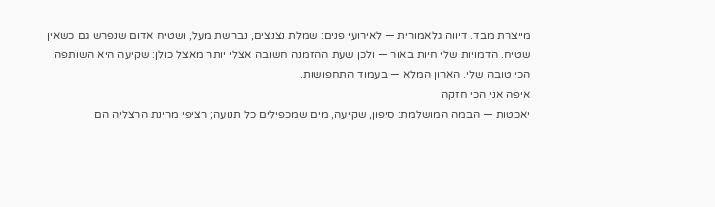מייצרת מבד. דיווה גלאמורית — לאירועי פנים: שמלת נצנצים, נברשת מעל, ושטיח אדום שנפרש גם כשאין שטיח. הדמויות שלי חיות באור — ולכן שעת ההזמנה חשובה אצלי יותר מאצל כולן: שקיעה היא השותפה הכי טובה שלי. הארון המלא — בעמוד התחפושות.
איפה אני הכי חזקה
יאכטות — הבמה המושלמת: סיפון, שקיעה, מים שמכפילים כל תנועה; רציפי מרינת הרצליה הם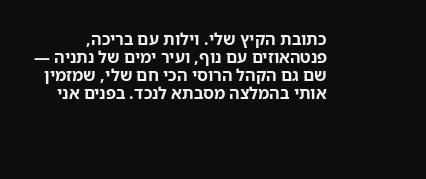כתובת הקיץ שלי. וילות עם בריכה, פנטהאוזים עם נוף, ועיר ימים של נתניה — שם גם הקהל הרוסי הכי חם שלי, שמזמין אותי בהמלצה מסבתא לנכד. בפנים אני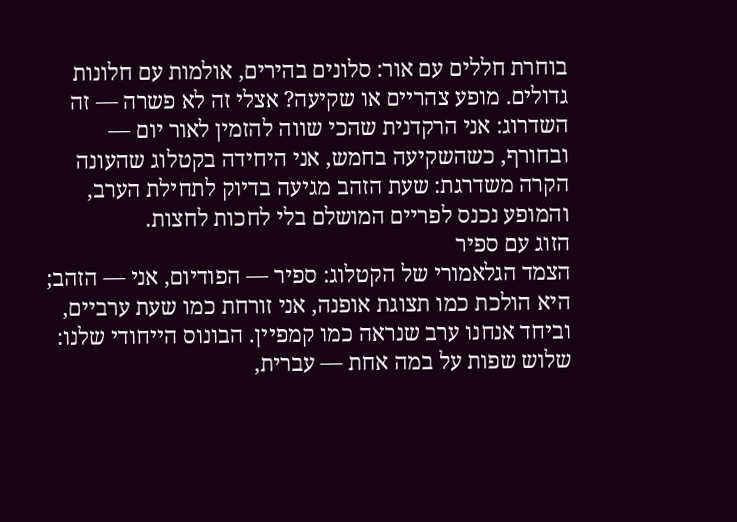בוחרת חללים עם אור: סלונים בהירים, אולמות עם חלונות גדולים. מופע צהריים או שקיעה? אצלי זה לא פשרה — זה השדרוג: אני הרקדנית שהכי שווה להזמין לאור יום — ובחורף, כשהשקיעה בחמש, אני היחידה בקטלוג שהעונה הקרה משדרגת: שעת הזהב מגיעה בדיוק לתחילת הערב, והמופע נכנס לפריים המושלם בלי לחכות לחצות.
הזוג עם ספיר
הצמד הגלאמורי של הקטלוג: ספיר — הפודיום, אני — הזהב; היא הולכת כמו תצוגת אופנה, אני זורחת כמו שעת ערביים, וביחד אנחנו ערב שנראה כמו קמפיין. הבונוס הייחודי שלנו: שלוש שפות על במה אחת — עברית,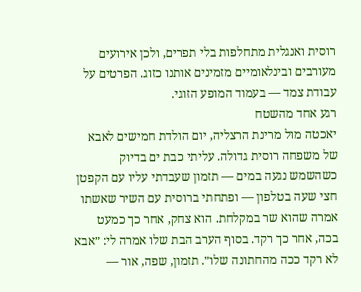רוסית ואנגלית מתחלפות בלי תפרים, ולכן אירועים מעורבים ובינלאומיים מזמינים אותנו כזוג. הפרטים על עבודת צמד — בעמוד המופע הזוגי.
רגע אחד מהשטח
יאכטה מול מרינת הרצליה, יום הולדת חמישים לאבא של משפחה רוסית גדולה. עליתי כבת ים בדיוק כשהשמש נגעה במים — תזמון שעבדתי עליו עם הקפטן חצי שעה בטלפון — ופתחתי ברוסית עם השיר שאשתו אמרה שהוא שר במקלחת. הוא צחק, אחר כך כמעט בכה, אחר כך רקד. בסוף הערב הבת שלו אמרה לי: ״אבא לא רקד ככה מהחתונה שלו״. תזמון, שפה, אור —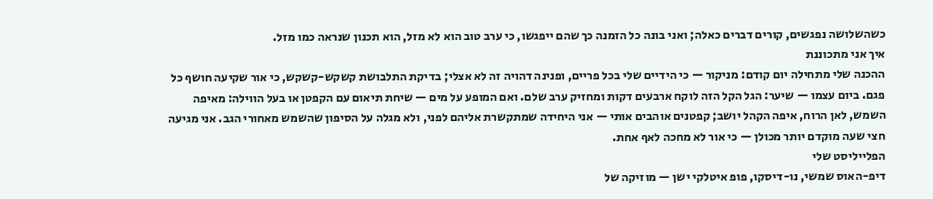כשהשלושה נפגשים, קורים דברים כאלה; ואני בונה כל הזמנה כך שהם ייפגשו, כי ערב טוב הוא לא מזל, הוא תכנון שנראה כמו מזל.
איך אני מתכוננת
ההכנה שלי מתחילה יום קודם: מניקור — כי הידיים שלי בכל פריים, ופנינה דהויה זה לא אצלי; בדיקת התלבושת קשקש-קשקש, כי אור שקיעה חושף כל פגם. ביום עצמו — שיער: הגל הקל הזה לוקח ארבעים דקות ומחזיק ערב שלם. ואם המופע על מים — שיחת תיאום עם הקפטן או בעל הווילה: מאיפה השמש, לאן הרוח, איפה הקהל יושב; קפטנים אוהבים אותי — אני היחידה שמתקשרת אליהם לפני, ולא מגלה על הסיפון שהשמש מאחורי הגב. אני מגיעה חצי שעה מוקדם יותר מכולן — כי אור לא מחכה לאף אחת.
הפלייליסט שלי
דיפ-האוס שמשי, נו-דיסקו, פופ איטלקי ישן — מוזיקה של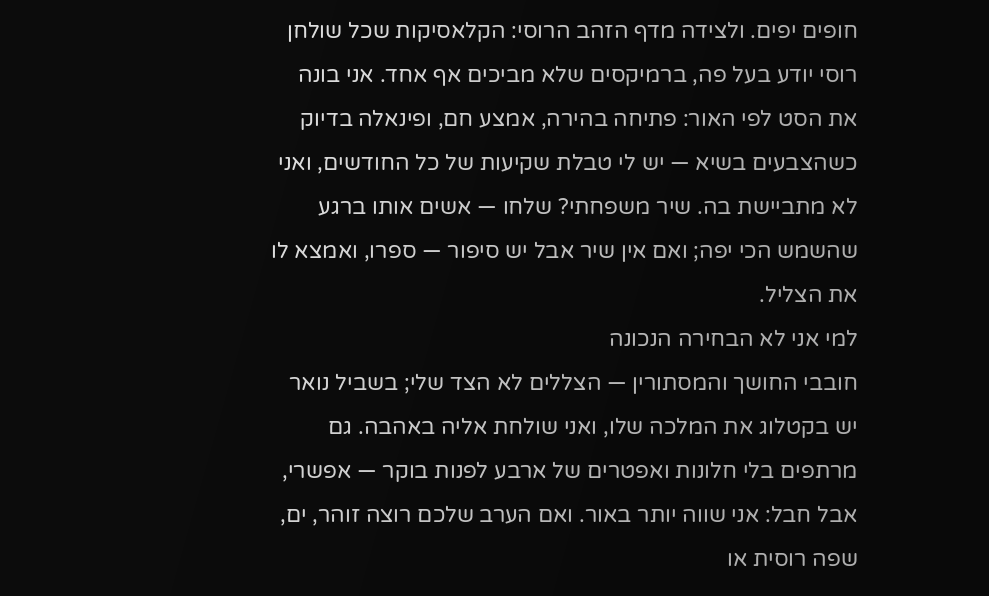חופים יפים. ולצידה מדף הזהב הרוסי: הקלאסיקות שכל שולחן רוסי יודע בעל פה, ברמיקסים שלא מביכים אף אחד. אני בונה את הסט לפי האור: פתיחה בהירה, אמצע חם, ופינאלה בדיוק כשהצבעים בשיא — יש לי טבלת שקיעות של כל החודשים, ואני לא מתביישת בה. שיר משפחתי? שלחו — אשים אותו ברגע שהשמש הכי יפה; ואם אין שיר אבל יש סיפור — ספרו, ואמצא לו את הצליל.
למי אני לא הבחירה הנכונה
חובבי החושך והמסתורין — הצללים לא הצד שלי; בשביל נואר יש בקטלוג את המלכה שלו, ואני שולחת אליה באהבה. גם מרתפים בלי חלונות ואפטרים של ארבע לפנות בוקר — אפשרי, אבל חבל: אני שווה יותר באור. ואם הערב שלכם רוצה זוהר, ים, שפה רוסית או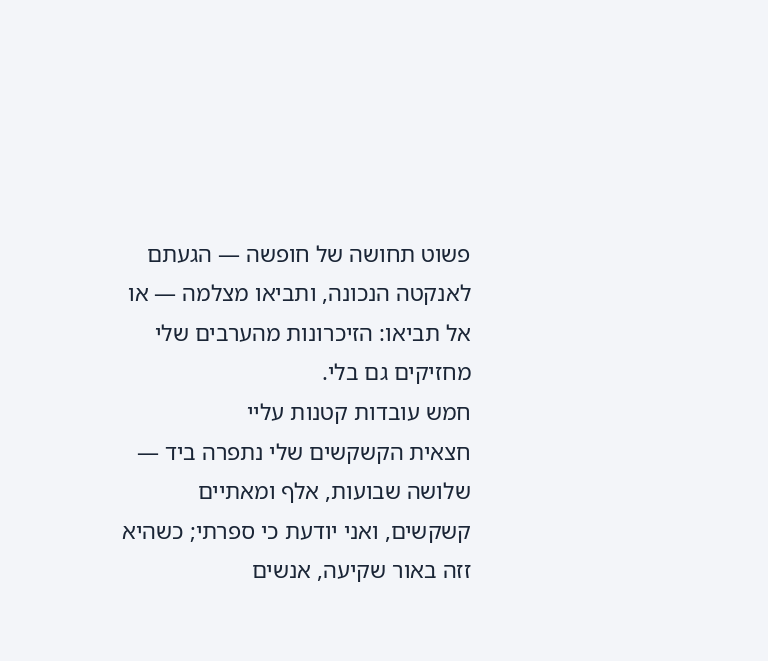פשוט תחושה של חופשה — הגעתם לאנקטה הנכונה, ותביאו מצלמה — או אל תביאו: הזיכרונות מהערבים שלי מחזיקים גם בלי.
חמש עובדות קטנות עליי
חצאית הקשקשים שלי נתפרה ביד — שלושה שבועות, אלף ומאתיים קשקשים, ואני יודעת כי ספרתי; כשהיא זזה באור שקיעה, אנשים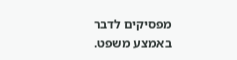מפסיקים לדבר באמצע משפט.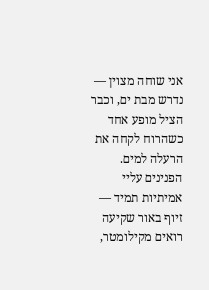אני שוחה מצוין — נדרש מבת ים, וכבר הציל מופע אחד כשהרוח לקחה את הרעלה למים. הפנינים עליי אמיתיות תמיד — זיוף באור שקיעה רואים מקילומטר,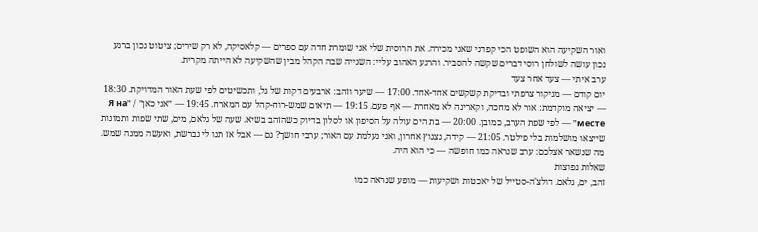ואור השקיעה הוא השופט הכי קפדני שאני מכירה. את הרוסית שלי אני שומרת חדה עם ספרים — קלאסיקה, לא רק שירים; ציטוט נכון ברגע נכון עושה לשולחן רוסי דברים שקשה להסביר. והרגע האהוב עליי: השנייה שבה הקהל מבין שהשקיעה לא הייתה מקרית.
ערב איתי — צעד אחר צעד
יום קודם — מניקור צרפתי ובדיקת קשקשים אחד-אחד. 17:00 — שיער וזהב: ארבעים דקות של גל, ותכשיטים לפי שעת האור המדויקת. 18:30 — יציאה מוקדמת: אור לא מחכה, וקארינה לא מאחרת — אף פעם. 19:15 — תיאום שמש-רוח-קהל עם המארח. 19:45 — ״אני כאן״ / ״Я на месте״ — לפי שפת הערב, כמובן. 20:00 — בת הים עולה על הסיפון או לסלון בדיוק כשהזהב בשיא. שעה של גלאם, מים, שתי שפות ותמונות שייצאו מושלמות בלי פילטר. 21:05 — קידה, נצנוץ אחרון, ואני נעלמת עם האור; ערבי חושך? גם — אבל אז תנו לי נברשת, ואעשה ממנה שמש. מה שנשאר אצלכם: ערב שנראה כמו חופשה — כי הוא היה.
שאלות נפוצות
זהב, ים, גלאם. דולצ'ה-סטייל של יאכטות ושקיעות — מופע שנראה כמו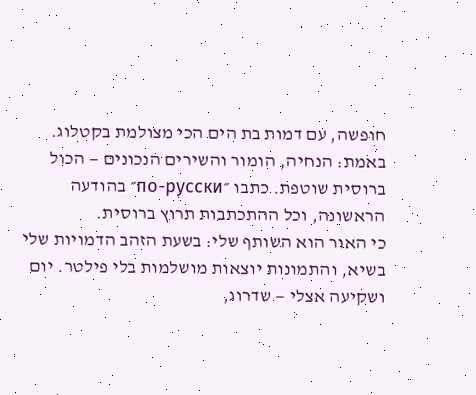חופשה, עם דמות בת הים הכי מצולמת בקטלוג.
באמת: הנחיה, הומור והשירים הנכונים — הכול ברוסית שוטפת. כתבו ״по-русски״ בהודעה הראשונה, וכל ההתכתבות תרוץ ברוסית.
כי האור הוא השותף שלי: בשעת הזהב הדמויות שלי בשיא, והתמונות יוצאות מושלמות בלי פילטר. יום ושקיעה אצלי — שדרוג,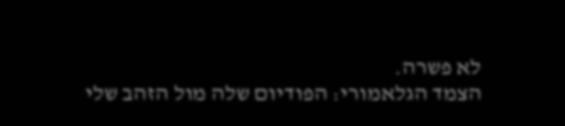לא פשרה.
הצמד הגלאמורי: הפודיום שלה מול הזהב שלי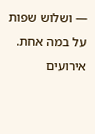— ושלוש שפות על במה אחת. אירועים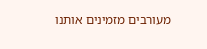מעורבים מזמינים אותנו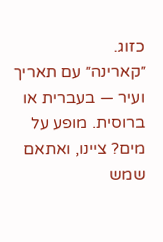כזוג.
״קארינה״ עם תאריך ועיר — בעברית או ברוסית. מופע על מים? ציינו, ואתאם שמש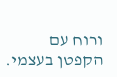ורוח עם הקפטן בעצמי.